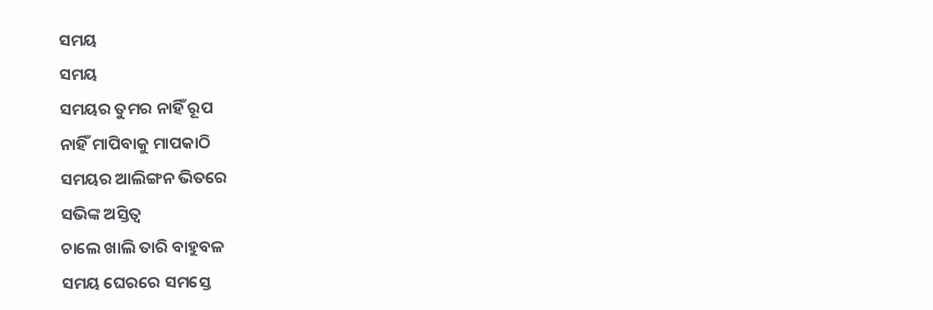ସମୟ
ସମୟ
ସମୟର ତୁମର ନାହିଁ ରୂପ
ନାହିଁ ମାପିବାକୁ ମାପକାଠି
ସମୟର ଆଲିଙ୍ଗନ ଭିତରେ
ସଭିଙ୍କ ଅସ୍ତିତ୍ବ
ଚାଲେ ଖାଲି ତାରି ବାହୁବଳ
ସମୟ ଘେରରେ ସମସ୍ତେ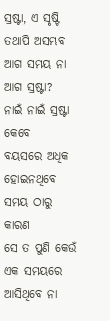ସ୍ରଷ୍ଟା, ଏ ସୃଷ୍ଟି ତଥାପି ଅସମ୍ଭବ
ଆଗ ସମୟ ନା ଆଗ ସ୍ରଷ୍ଟା?
ନାଇଁ ନାଇଁ ସ୍ରଷ୍ଟା କେବେ
ବୟସରେ ଅଧିକ ହୋଇନଥିବେ ସମୟ ଠାରୁ
କାରଣ
ସେ ତ ପୁଣି କେଉଁ ଏକ ସମୟରେ
ଆସିଥିବେ ନା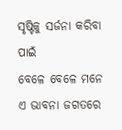ସୃଷ୍ଟିକୁ ସର୍ଜନା କରିବା ପାଇଁ
ବେଳେ ବେଳେ ମନେ ଏ ଭାବନା ଜଗତରେ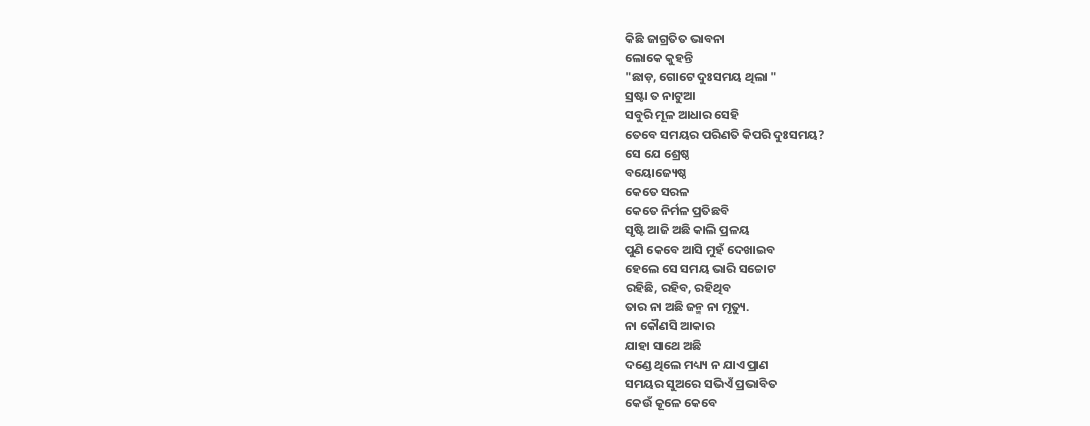କିଛି ଜାଗ୍ରତିତ ଭାବନା
ଲୋକେ କୁହନ୍ତି
"ଛାଡ଼, ଗୋଟେ ଦୁଃସମୟ ଥିଲା "
ସ୍ରଷ୍ଟା ତ ନାଟୁଆ
ସବୁରି ମୂଳ ଆଧାର ସେହି
ତେବେ ସମୟର ପରିଣତି କିପରି ଦୁଃସମୟ?
ସେ ଯେ ଶ୍ରେଷ୍ଠ
ବୟୋଜ୍ୟେଷ୍ଠ
କେତେ ସରଳ
କେତେ ନିର୍ମଳ ପ୍ରତିଛବି
ସୃଷ୍ଟି ଆଜି ଅଛି କାଲି ପ୍ରଳୟ
ପୁଣି କେବେ ଆସି ମୁହଁ ଦେଖାଇବ
ହେଲେ ସେ ସମୟ ଭାରି ସଚ୍ଚୋଟ
ରହିଛି, ରହିବ, ରହିଥିବ
ତାର ନା ଅଛି ଜନ୍ମ ନା ମୃତ୍ୟୁ.
ନା କୌଣସି ଆକାର
ଯାହା ସାଥେ ଅଛି
ଦଣ୍ଡେ ଥିଲେ ମଧ୍ୟ୍ୟ ନ ଯାଏ ପ୍ରାଣ
ସମୟର ସୁଅରେ ସଭିଏଁ ପ୍ରଭାବିତ
କେଉଁ କୂଳେ କେବେ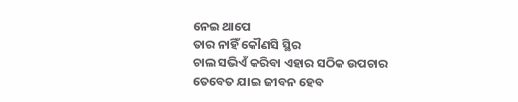ନେଇ ଥାପେ
ତାର ନାହିଁ କୌଣସି ସ୍ଥିର
ଚାଲ ସଭିଏଁ କରିବା ଏହାର ସଠିକ ଉପଚାର
ତେବେତ ଯାଇ ଜୀବନ ହେବ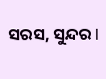ସରସ, ସୁନ୍ଦର l